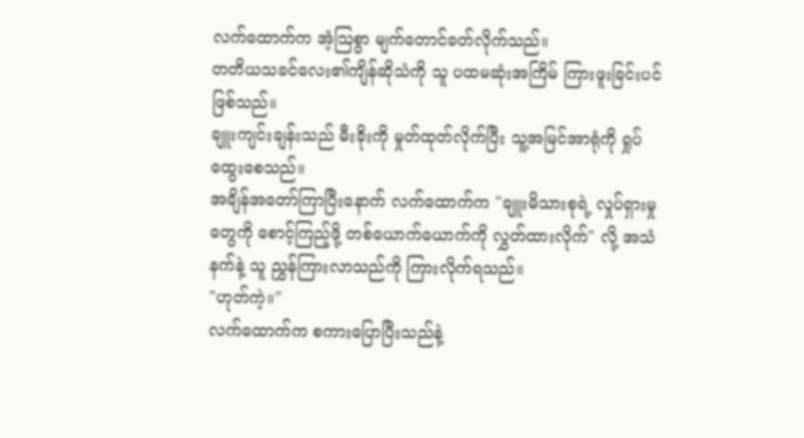လက်ထောက်က အံ့သြစွာ မျက်တောင်ခတ်လိုက်သည်။
တတိယသခင်လေး၏ကျိန်ဆိုသံကို သူ ပထမဆုံးအကြိမ် ကြားဖူးခြင်းပင် ဖြစ်သည်။
ချူးကျင်းချန်းသည် မီးခိုးကို မှုတ်ထုတ်လိုက်ပြီး သူ့အမြင်အာရုံကို ရှုပ်ထွေးစေသည်။
အချိန်အတော်ကြာပြီးနောက် လက်ထောက်က "ချူးမိသားစုရဲ့ လှုပ်ရှားမှုတွေကို စောင့်ကြည့်ဖို့ တစ်ယောက်ယောက်ကို လွှတ်ထားလိုက်" လို့ အသံနက်နဲ့ သူ ညွှန်ကြားလာသည်ကို ကြားလိုက်ရသည်။
"ဟုတ်ကဲ့။"
လက်ထောက်က စကားပြောပြီးသည်နဲ့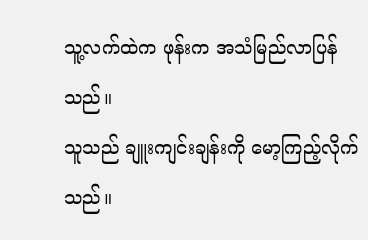သူ့လက်ထဲက ဖုန်းက အသံမြည်လာပြန်သည်။
သူသည် ချူးကျင်းချန်းကို မော့ကြည့်လိုက်သည်။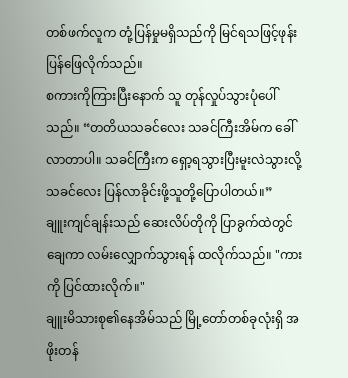တစ်ဖက်လူက တုံ့ပြန်မှုမရှိသည်ကို မြင်ရသဖြင့်ဖုန်းပြန်ဖြေလိုက်သည်။
စကားကိုကြားပြီးနောက် သူ တုန်လှုပ်သွားပုံပေါ်သည်။ “တတိယသခင်လေး သခင်ကြီးအိမ်က ခေါ်လာတာပါ။ သခင်ကြီးက ရှော့ရသွားပြီးမူးလဲသွားလို့ သခင်လေး ပြန်လာခိုင်းဖို့သူတို့ပြောပါတယ်။”
ချူးကျင်ချန်းသည် ဆေးလိပ်တိုကို ပြာခွက်ထဲတွင် ချေကာ လမ်းလျှောက်သွားရန် ထလိုက်သည်။ "ကားကို ပြင်ထားလိုက်။"
ချူးမိသားစု၏နေအိမ်သည် မြို့တော်တစ်ခုလုံးရှိ အဖိုးတန်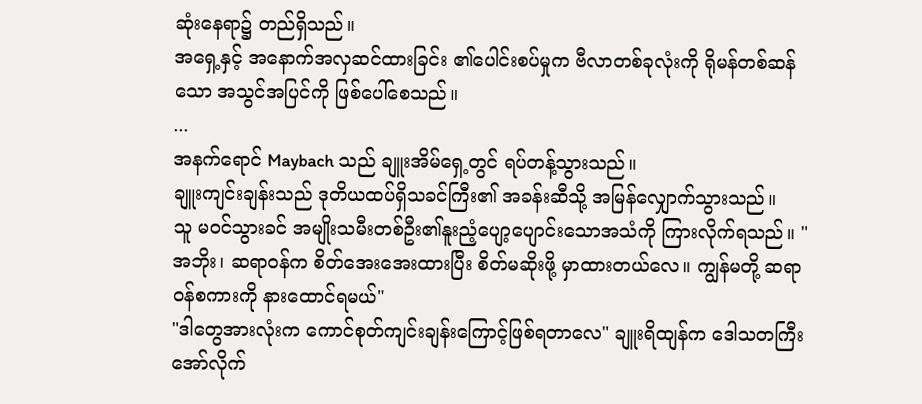ဆုံးနေရာ၌ တည်ရှိသည်။
အရှေ့နှင့် အနောက်အလှဆင်ထားခြင်း ၏ပေါင်းစပ်မှုက ဗီလာတစ်ခုလုံးကို ရိုမန်တစ်ဆန်သော အသွင်အပြင်ကို ဖြစ်ပေါ်စေသည်။
...
အနက်ရောင် Maybach သည် ချူးအိမ်ရှေ့တွင် ရပ်တန့်သွားသည်။
ချူးကျင်းချန်းသည် ဒုတိယထပ်ရှိသခင်ကြီး၏ အခန်းဆီသို့ အမြန်လျှောက်သွားသည်။
သူ မဝင်သွားခင် အမျိုးသမီးတစ်ဦး၏နူးညံ့ပျော့ပျောင်းသောအသံကို ကြားလိုက်ရသည်။ "အဘိုး၊ ဆရာဝန်က စိတ်အေးအေးထားပြီး စိတ်မဆိုးဖို့ မှာထားတယ်လေ။ ကျွန်မတို့ ဆရာဝန်စကားကို နားထောင်ရမယ်"
"ဒါတွေအားလုံးက ကောင်စုတ်ကျင်းချန်းကြောင့်ဖြစ်ရတာလေ" ချူးရိထျန်က ဒေါသတကြီး အော်လိုက်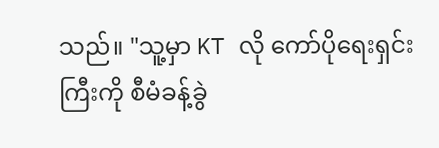သည်။ "သူ့မှာ KT လို ကော်ပိုရေးရှင်းကြီးကို စီမံခန့်ခွဲ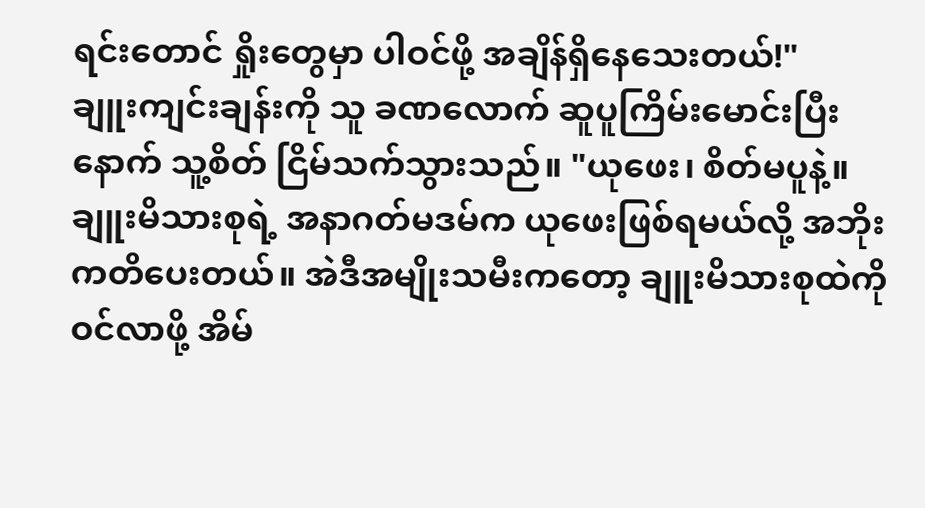ရင်းတောင် ရှိုးတွေမှာ ပါဝင်ဖို့ အချိန်ရှိနေသေးတယ်!"
ချူးကျင်းချန်းကို သူ ခဏလောက် ဆူပူကြိမ်းမောင်းပြီးနောက် သူ့စိတ် ငြိမ်သက်သွားသည်။ "ယုဖေး၊ စိတ်မပူနဲ့။ ချူးမိသားစုရဲ့ အနာဂတ်မဒမ်က ယုဖေးဖြစ်ရမယ်လို့ အဘိုး ကတိပေးတယ်။ အဲဒီအမျိုးသမီးကတော့ ချူးမိသားစုထဲကို ဝင်လာဖို့ အိမ်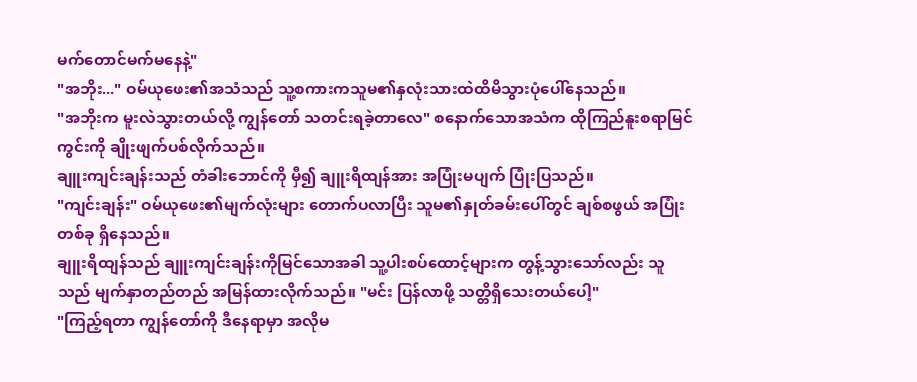မက်တောင်မက်မနေနဲ့"
"အဘိုး..." ဝမ်ယုဖေး၏အသံသည် သူ့စကားကသူမ၏နှလုံးသားထဲထိမိသွားပုံပေါ်နေသည်။
"အဘိုးက မူးလဲသွားတယ်လို့ ကျွန်တော် သတင်းရခဲ့တာလေ" စနောက်သောအသံက ထိုကြည်နူးစရာမြင်ကွင်းကို ချိုးဖျက်ပစ်လိုက်သည်။
ချူးကျင်းချန်းသည် တံခါးဘောင်ကို မှီ၍ ချူးရိထျန်အား အပြုံးမပျက် ပြုံးပြသည်။
"ကျင်းချန်း" ဝမ်ယုဖေး၏မျက်လုံးများ တောက်ပလာပြီး သူမ၏နှုတ်ခမ်းပေါ်တွင် ချစ်စဖွယ် အပြုံးတစ်ခု ရှိနေသည်။
ချူးရိထျန်သည် ချူးကျင်းချန်းကိုမြင်သောအခါ သူ့ပါးစပ်ထောင့်များက တွန့်သွားသော်လည်း သူသည် မျက်နှာတည်တည် အမြန်ထားလိုက်သည်။ "မင်း ပြန်လာဖို့ သတ္တိရှိသေးတယ်ပေါ့"
"ကြည့်ရတာ ကျွန်တော်ကို ဒီနေရာမှာ အလိုမ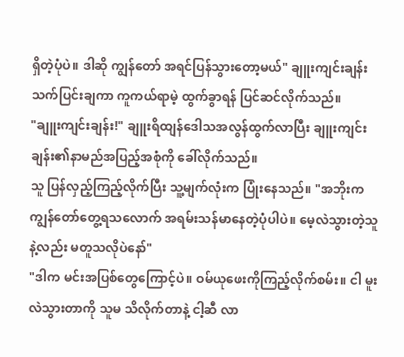ရှိတဲ့ပုံပဲ။ ဒါဆို ကျွန်တော် အရင်ပြန်သွားတော့မယ်" ချူးကျင်းချန်းသက်ပြင်းချကာ ကူကယ်ရာမဲ့ ထွက်ခွာရန် ပြင်ဆင်လိုက်သည်။
"ချူးကျင်းချန်း!" ချူးရိထျန်ဒေါသအလွန်ထွက်လာပြီး ချူးကျင်းချန်း၏နာမည်အပြည့်အစုံကို ခေါ်လိုက်သည်။
သူ ပြန်လှည့်ကြည့်လိုက်ပြီး သူ့မျက်လုံးက ပြုံးနေသည်။ "အဘိုးက ကျွန်တော်တွေ့ရသလောက် အရမ်းသန်မာနေတဲ့ပုံပါပဲ။ မေ့လဲသွားတဲ့သူနဲ့လည်း မတူသလိုပဲနော်"
"ဒါက မင်းအပြစ်တွေကြောင့်ပဲ။ ဝမ်ယုဖေးကိုကြည့်လိုက်စမ်း။ ငါ မူးလဲသွားတာကို သူမ သိလိုက်တာနဲ့ ငါ့ဆီ လာ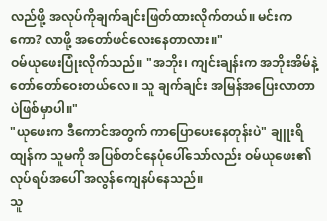လည်ဖို့ အလုပ်ကိုချက်ချင်းဖြတ်ထားလိုက်တယ်။ မင်းကကော? လာဖို့ အတော်ဖင်လေးနေတာလား။"
ဝမ်ယုဖေးပြုံးလိုက်သည်။ "အဘိုး၊ ကျင်းချန်းက အဘိုးအိမ်နဲ့ တော်တော်ဝေးတယ်လေ။ သူ ချက်ချင်း အမြန်အပြေးလာတာပဲဖြစ်မှာပါ။"
"ယုဖေးက ဒီကောင်အတွက် ကာပြောပေးနေတုန်းပဲ" ချူးရိထျန်က သူမကို အပြစ်တင်နေပုံပေါ်သော်လည်း ဝမ်ယုဖေး၏လုပ်ရပ်အပေါ် အလွန်ကျေနပ်နေသည်။
သူ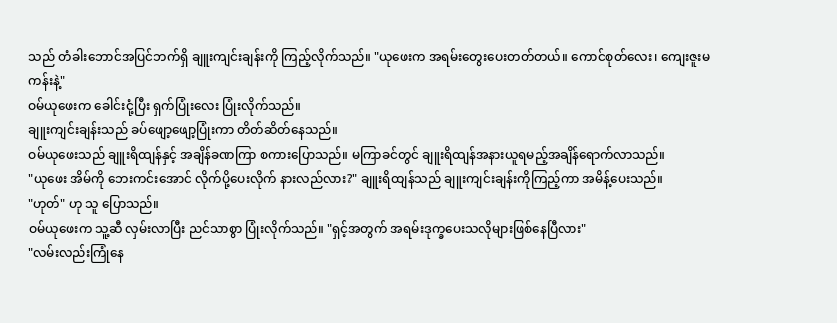သည် တံခါးဘောင်အပြင်ဘက်ရှိ ချူးကျင်းချန်းကို ကြည့်လိုက်သည်။ "ယုဖေးက အရမ်းတွေးပေးတတ်တယ်။ ကောင်စုတ်လေး၊ ကျေးဇူးမကန်းနဲ့"
ဝမ်ယုဖေးက ခေါင်းငုံ့ပြီး ရှက်ပြုံးလေး ပြုံးလိုက်သည်။
ချူးကျင်းချန်းသည် ခပ်ဖျော့ဖျော့ပြုံးကာ တိတ်ဆိတ်နေသည်။
ဝမ်ယုဖေးသည် ချူးရိထျန်နှင့် အချိန်ခဏကြာ စကားပြောသည်။ မကြာခင်တွင် ချူးရိထျန်အနားယူရမည့်အချိန်ရောက်လာသည်။
"ယုဖေး အိမ်ကို ဘေးကင်းအောင် လိုက်ပို့ပေးလိုက် နားလည်လား?" ချူးရိထျန်သည် ချူးကျင်းချန်းကိုကြည့်ကာ အမိန့်ပေးသည်။
"ဟုတ်" ဟု သူ ပြောသည်။
ဝမ်ယုဖေးက သူ့ဆီ လှမ်းလာပြီး ညင်သာစွာ ပြုံးလိုက်သည်။ "ရှင့်အတွက် အရမ်းဒုက္ခပေးသလိုများဖြစ်နေပြီလား"
"လမ်းလည်းကြုံနေ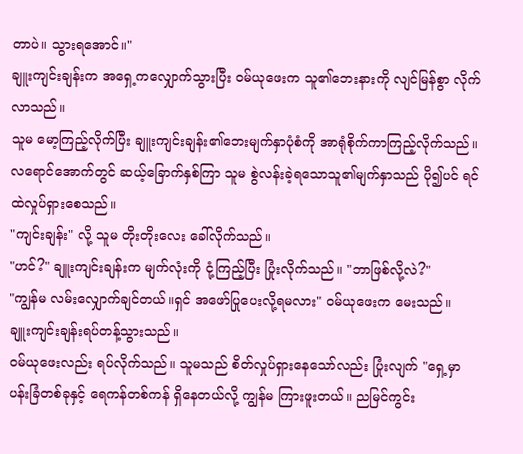တာပဲ။ သွားရအောင်။"
ချူးကျင်းချန်းက အရှေ့ကလျှောက်သွားပြီး ဝမ်ယုဖေးက သူ၏ဘေးနားကို လျင်မြန်စွာ လိုက်လာသည်။
သူမ မော့ကြည့်လိုက်ပြီး ချူးကျင်းချန်း၏ဘေးမျက်နှာပုံစံကို အာရုံစိုက်ကာကြည့်လိုက်သည်။
လရောင်အောက်တွင် ဆယ့်ခြောက်နှစ်ကြာ သူမ စွဲလန်းခဲ့ရသောသူ၏မျက်နှာသည် ပို၍ပင် ရင်ထဲလှုပ်ရှားစေသည်။
"ကျင်းချန်း" လို့ သူမ တိုးတိုးလေး ခေါ်လိုက်သည်။
"ဟင်?" ချူးကျင်းချန်းက မျက်လုံးကို ငုံ့ကြည့်ပြီး ပြုံးလိုက်သည်။ "ဘာဖြစ်လို့လဲ?"
"ကျွန်မ လမ်းလျှောက်ချင်တယ်။ရှင် အဖော်ပြုပေးလို့ရမလား" ဝမ်ယုဖေးက မေးသည်။
ချူးကျင်းချန်းရပ်တန့်သွားသည်။
ဝမ်ယုဖေးလည်း ရပ်လိုက်သည်။ သူမသည် စိတ်လှုပ်ရှားနေသော်လည်း ပြုံးလျက် "ရှေ့မှာ ပန်းခြံတစ်ခုနှင့် ရေကန်တစ်ကန် ရှိနေတယ်လို့ ကျွန်မ ကြားဖူးတယ်။ ညမြင်ကွင်း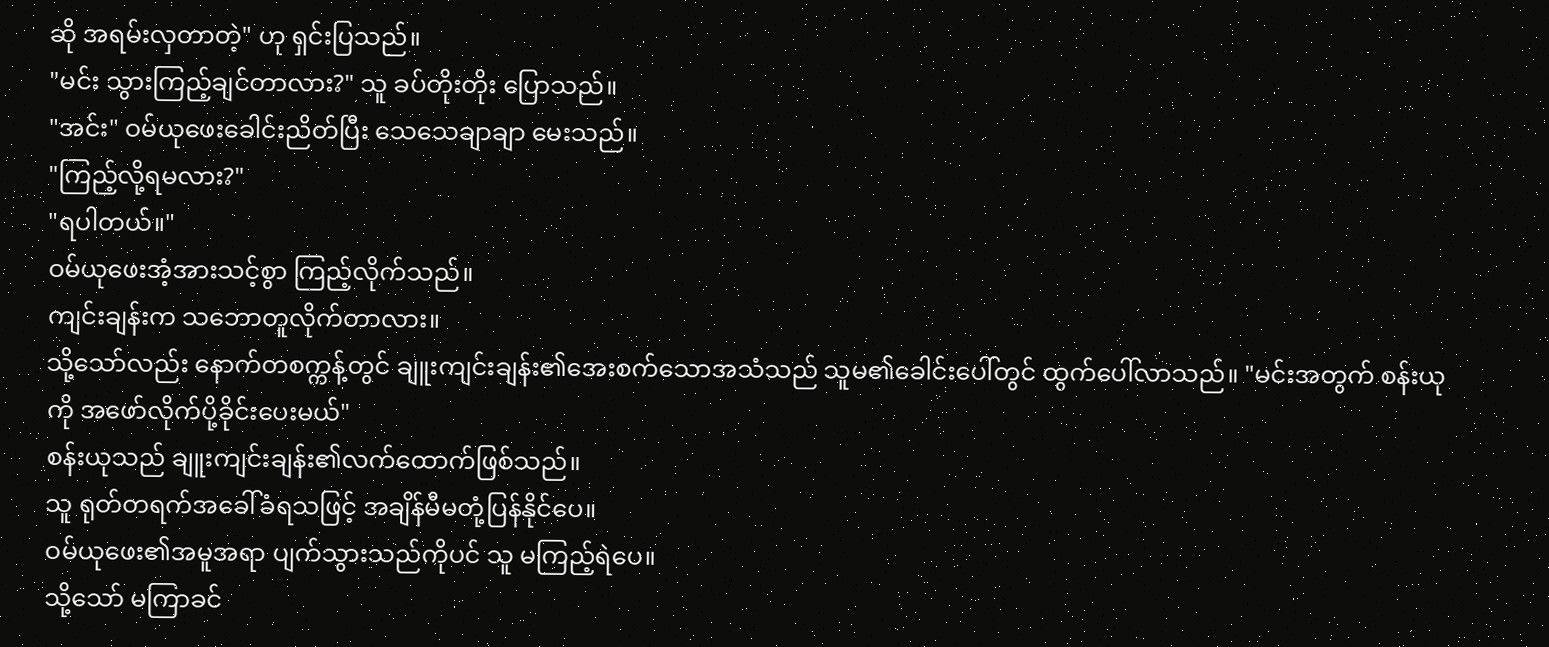ဆို အရမ်းလှတာတဲ့" ဟု ရှင်းပြသည်။
"မင်း သွားကြည့်ချင်တာလား?" သူ ခပ်တိုးတိုး ပြောသည်။
"အင်း" ဝမ်ယုဖေးခေါင်းညိတ်ပြီး သေသေချာချာ မေးသည်။
"ကြည့်လို့ရမလား?"
"ရပါတယ်။"
ဝမ်ယုဖေးအံ့အားသင့်စွာ ကြည့်လိုက်သည်။
ကျင်းချန်းက သဘောတူလိုက်တာလား။
သို့သော်လည်း နောက်တစက္ကန့်တွင် ချူးကျင်းချန်း၏အေးစက်သောအသံသည် သူမ၏ခေါင်းပေါ်တွင် ထွက်ပေါ်လာသည်။ "မင်းအတွက် စန်းယုကို အဖော်လိုက်ပို့ခိုင်းပေးမယ်"
စန်းယုသည် ချူးကျင်းချန်း၏လက်ထောက်ဖြစ်သည်။
သူ ရုတ်တရက်အခေါ်ခံရသဖြင့် အချိန်မီမတုံ့ပြန်နိုင်ပေ။
ဝမ်ယုဖေး၏အမူအရာ ပျက်သွားသည်ကိုပင် သူ မကြည့်ရဲပေ။
သို့သော် မကြာခင်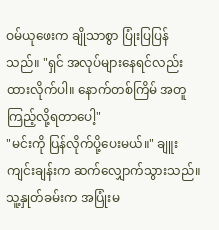ဝမ်ယုဖေးက ချိုသာစွာ ပြုံးပြပြန်သည်။ "ရှင် အလုပ်များနေရင်လည်း ထားလိုက်ပါ။ နောက်တစ်ကြိမ် အတူကြည့်လို့ရတာပေါ့"
"မင်းကို ပြန်လိုက်ပို့ပေးမယ်။" ချူးကျင်းချန်းက ဆက်လျှောက်သွားသည်။
သူ့နှုတ်ခမ်းက အပြုံးမ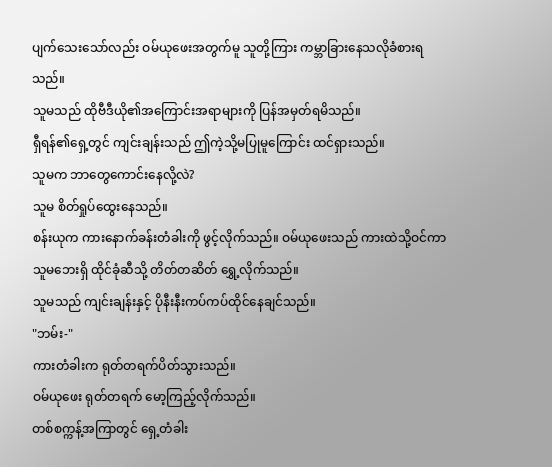ပျက်သေးသော်လည်း ဝမ်ယုဖေးအတွက်မူ သူတို့ကြား ကမ္ဘာခြားနေသလိုခံစားရသည်။
သူမသည် ထိုဗီဒီယို၏အကြောင်းအရာများကို ပြန်အမှတ်ရမိသည်။
ရှီရန်၏ရှေ့တွင် ကျင်းချန်းသည် ဤကဲ့သို့မပြုမူကြောင်း ထင်ရှားသည်။
သူမက ဘာတွေကောင်းနေလို့လဲ?
သူမ စိတ်ရှုပ်ထွေးနေသည်။
စန်းယုက ကားနောက်ခန်းတံခါးကို ဖွင့်လိုက်သည်။ ဝမ်ယုဖေးသည် ကားထဲသို့ဝင်ကာ သူမဘေးရှိ ထိုင်ခုံဆီသို့ တိတ်တဆိတ် ရွှေ့လိုက်သည်။
သူမသည် ကျင်းချန်းနှင့် ပိုနီးနီးကပ်ကပ်ထိုင်နေချင်သည်။
"ဘမ်း-"
ကားတံခါးက ရုတ်တရက်ပိတ်သွားသည်။
ဝမ်ယုဖေး ရုတ်တရက် မော့ကြည့်လိုက်သည်။
တစ်စက္ကန့်အကြာတွင် ရှေ့တံခါး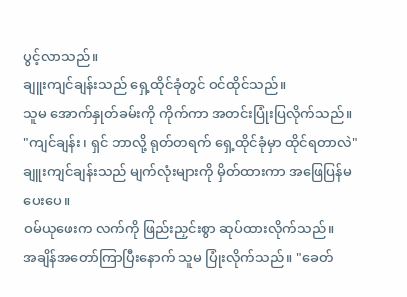ပွင့်လာသည်။
ချူးကျင်ချန်းသည် ရှေ့ထိုင်ခုံတွင် ဝင်ထိုင်သည်။
သူမ အောက်နှုတ်ခမ်းကို ကိုက်ကာ အတင်းပြုံးပြလိုက်သည်။ "ကျင်ချန်း၊ ရှင် ဘာလို့ ရုတ်တရက် ရှေ့ထိုင်ခုံမှာ ထိုင်ရတာလဲ"
ချူးကျင်ချန်းသည် မျက်လုံးများကို မှိတ်ထားကာ အဖြေပြန်မပေးပေ။
ဝမ်ယုဖေးက လက်ကို ဖြည်းညှင်းစွာ ဆုပ်ထားလိုက်သည်။
အချိန်အတော်ကြာပြီးနောက် သူမ ပြုံးလိုက်သည်။ "ခေတ်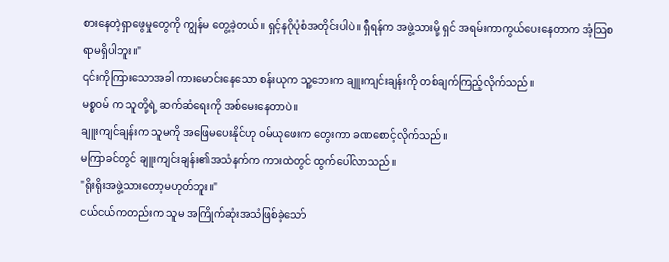စားနေတဲ့ရှာဖွေမှုတွေကို ကျွန်မ တွေ့ခဲ့တယ်။ ရှင့်နဂိုပုံစံအတိုင်းပါပဲ။ ရှီရန်က အဖွဲ့သားမို့ ရှင် အရမ်းကာကွယ်ပေးနေတာက အံ့သြစရာမရှိပါဘူး။"
၎င်းကိုကြားသောအခါ ကားမောင်းနေသော စန်းယုက သူ့ဘေးက ချူးကျင်းချန်းကို တစ်ချက်ကြည့်လိုက်သည်။
မစ္စဝမ် က သူတို့ရဲ့ ဆက်ဆံရေးကို အစ်မေးနေတာပဲ။
ချူးကျင်ချန်းက သူမကို အဖြေမပေးနိုင်ဟု ဝမ်ယုဖေးက တွေးကာ ခဏစောင့်လိုက်သည်။
မကြာခင်တွင် ချူးကျင်းချန်း၏အသံနက်က ကားထဲတွင် ထွက်ပေါ်လာသည်။
"ရိုးရိုးအဖွဲ့သားတော့မဟုတ်ဘူး။"
ငယ်ငယ်ကတည်းက သူမ အကြိုက်ဆုံးအသံဖြစ်ခဲ့သော်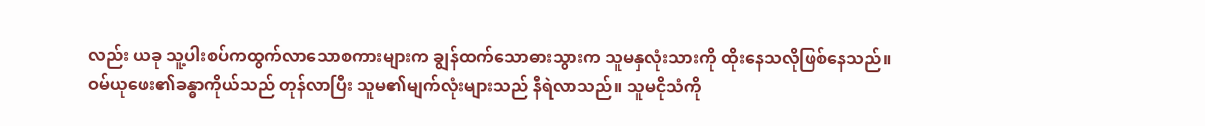လည်း ယခု သူ့ပါးစပ်ကထွက်လာသောစကားများက ချွန်ထက်သောဓားသွားက သူမနှလုံးသားကို ထိုးနေသလိုဖြစ်နေသည်။
ဝမ်ယုဖေး၏ခန္ဓာကိုယ်သည် တုန်လာပြီး သူမ၏မျက်လုံးများသည် နီရဲလာသည်။ သူမငိုသံကို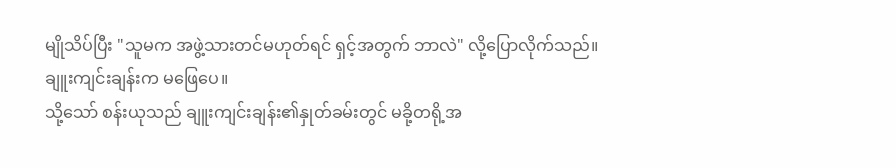မျိုသိပ်ပြီး "သူမက အဖွဲ့သားတင်မဟုတ်ရင် ရှင့်အတွက် ဘာလဲ" လို့ပြောလိုက်သည်။
ချူးကျင်းချန်းက မဖြေပေ။
သို့သော် စန်းယုသည် ချူးကျင်းချန်း၏နှုတ်ခမ်းတွင် မခို့တရို့အ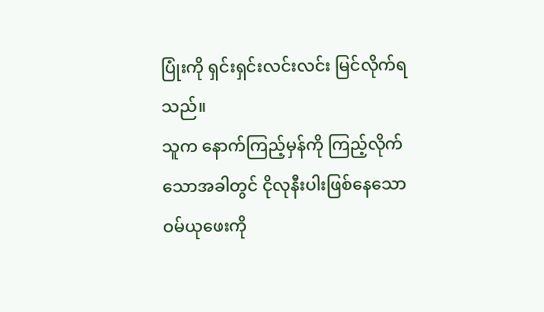ပြုံးကို ရှင်းရှင်းလင်းလင်း မြင်လိုက်ရသည်။
သူက နောက်ကြည့်မှန်ကို ကြည့်လိုက်သောအခါတွင် ငိုလုနီးပါးဖြစ်နေသော ဝမ်ယုဖေးကို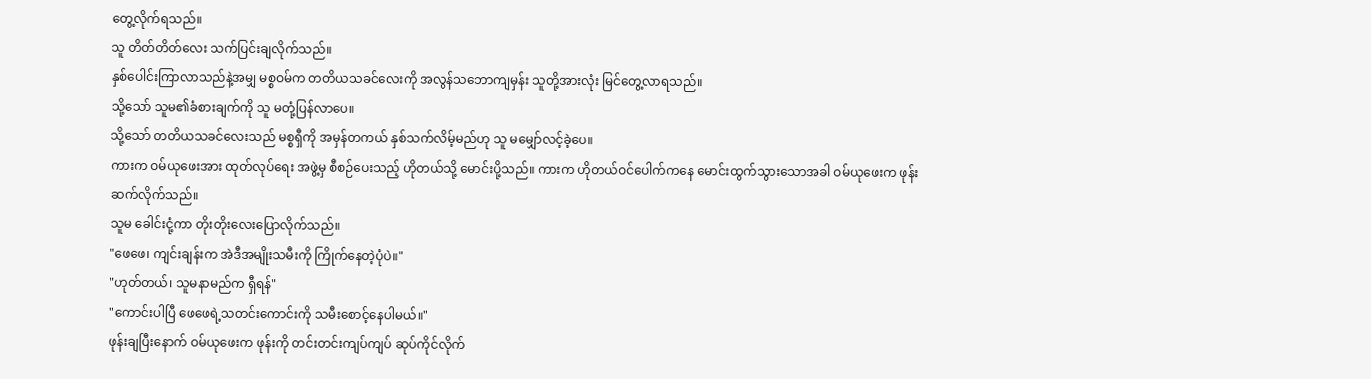တွေ့လိုက်ရသည်။
သူ တိတ်တိတ်လေး သက်ပြင်းချလိုက်သည်။
နှစ်ပေါင်းကြာလာသည်နဲ့အမျှ မစ္စဝမ်က တတိယသခင်လေးကို အလွန်သဘောကျမှန်း သူတို့အားလုံး မြင်တွေ့လာရသည်။
သို့သော် သူမ၏ခံစားချက်ကို သူ မတုံ့ပြန်လာပေ။
သို့သော် တတိယသခင်လေးသည် မစ္စရှီကို အမှန်တကယ် နှစ်သက်လိမ့်မည်ဟု သူ မမျှော်လင့်ခဲ့ပေ။
ကားက ဝမ်ယုဖေးအား ထုတ်လုပ်ရေး အဖွဲ့မှ စီစဉ်ပေးသည့် ဟိုတယ်သို့ မောင်းပို့သည်။ ကားက ဟိုတယ်ဝင်ပေါက်ကနေ မောင်းထွက်သွားသောအခါ ဝမ်ယုဖေးက ဖုန်းဆက်လိုက်သည်။
သူမ ခေါင်းငုံ့ကာ တိုးတိုးလေးပြောလိုက်သည်။
"ဖေဖေ၊ ကျင်းချန်းက အဲဒီအမျိုးသမီးကို ကြိုက်နေတဲ့ပုံပဲ။"
"ဟုတ်တယ်၊ သူမနာမည်က ရှီရန်"
"ကောင်းပါပြီ ဖေဖေရဲ့သတင်းကောင်းကို သမီးစောင့်နေပါမယ်။"
ဖုန်းချပြီးနောက် ဝမ်ယုဖေးက ဖုန်းကို တင်းတင်းကျပ်ကျပ် ဆုပ်ကိုင်လိုက်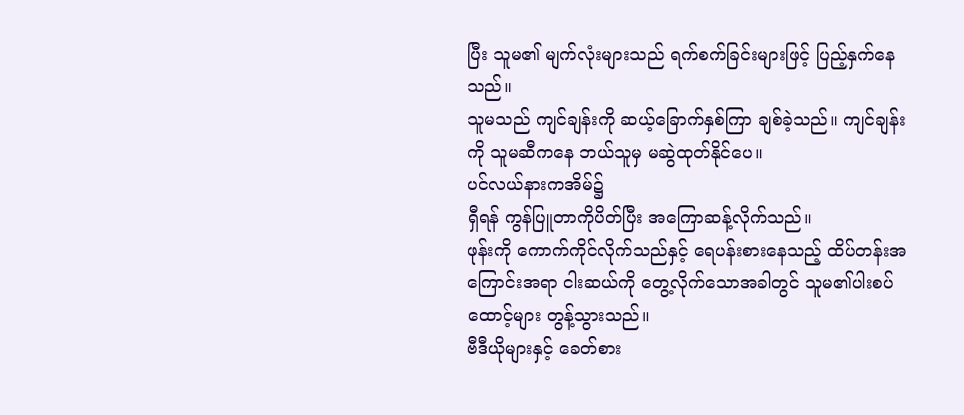ပြီး သူမ၏ မျက်လုံးများသည် ရက်စက်ခြင်းများဖြင့် ပြည့်နှက်နေသည်။
သူမသည် ကျင်ချန်းကို ဆယ့်ခြောက်နှစ်ကြာ ချစ်ခဲ့သည်။ ကျင်ချန်း ကို သူမဆီကနေ ဘယ်သူမှ မဆွဲထုတ်နိုင်ပေ။
ပင်လယ်နားကအိမ်၌
ရှီရန် ကွန်ပြူတာကိုပိတ်ပြီး အကြောဆန့်လိုက်သည်။
ဖုန်းကို ကောက်ကိုင်လိုက်သည်နှင့် ရေပန်းစားနေသည့် ထိပ်တန်းအကြောင်းအရာ ငါးဆယ်ကို တွေ့လိုက်သောအခါတွင် သူမ၏ပါးစပ်ထောင့်များ တွန့်သွားသည်။
ဗီဒီယိုများနှင့် ခေတ်စား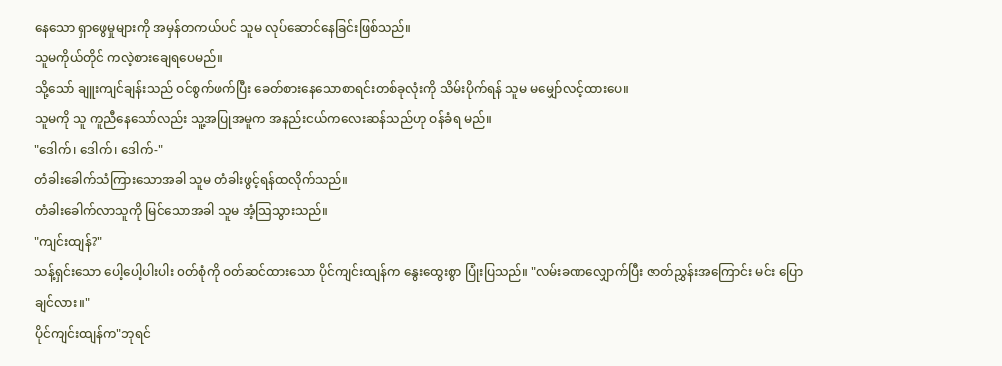နေသော ရှာဖွေမှုများကို အမှန်တကယ်ပင် သူမ လုပ်ဆောင်နေခြင်းဖြစ်သည်။
သူမကိုယ်တိုင် ကလဲ့စားချေရပေမည်။
သို့သော် ချူးကျင်ချန်းသည် ဝင်စွက်ဖက်ပြီး ခေတ်စားနေသောစာရင်းတစ်ခုလုံးကို သိမ်းပိုက်ရန် သူမ မမျှော်လင့်ထားပေ။
သူမကို သူ ကူညီနေသော်လည်း သူ့အပြုအမူက အနည်းငယ်ကလေးဆန်သည်ဟု ဝန်ခံရ မည်။
"ဒေါက်၊ ဒေါက်၊ ဒေါက်-"
တံခါးခေါက်သံကြားသောအခါ သူမ တံခါးဖွင့်ရန်ထလိုက်သည်။
တံခါးခေါက်လာသူကို မြင်သောအခါ သူမ အံ့သြသွားသည်။
"ကျင်းထျန်?"
သန့်ရှင်းသော ပေါ့ပေါ့ပါးပါး ၀တ်စုံကို ဝတ်ဆင်ထားသော ပိုင်ကျင်းထျန်က နွေးထွေးစွာ ပြုံးပြသည်။ "လမ်းခဏလျှောက်ပြီး ဇာတ်ညွှန်းအကြောင်း မင်း ပြောချင်လား။"
ပိုင်ကျင်းထျန်က"ဘုရင်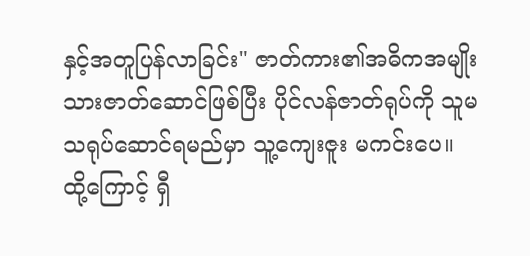နှင့်အတူပြန်လာခြင်း" ဇာတ်ကား၏အဓိကအမျိုးသားဇာတ်ဆောင်ဖြစ်ပြီး ပိုင်လန်ဇာတ်ရုပ်ကို သူမ သရုပ်ဆောင်ရမည်မှာ သူ့ကျေးဇူး မကင်းပေ။
ထို့ကြောင့် ရှီ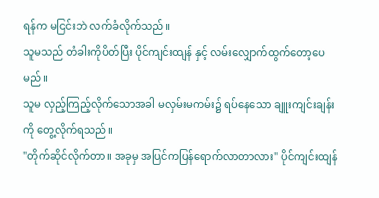ရန်က မငြင်းဘဲ လက်ခံလိုက်သည်။
သူမသည် တံခါးကိုပိတ်ပြီး ပိုင်ကျင်းထျန် နှင့် လမ်းလျှောက်ထွက်တော့ပေမည်။
သူမ လှည့်ကြည့်လိုက်သောအခါ မလှမ်းမကမ်း၌ ရပ်နေသော ချူးကျင်းချန်းကို တွေ့လိုက်ရသည်။
"တိုက်ဆိုင်လိုက်တာ။ အခုမှ အပြင်ကပြန်ရောက်လာတာလား" ပိုင်ကျင်းထျန်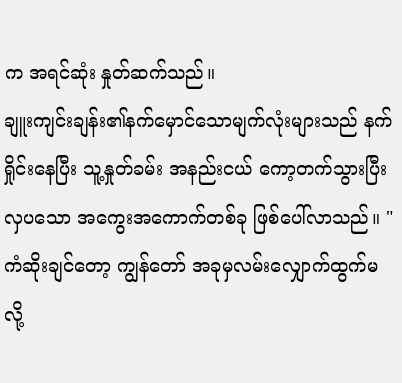က အရင်ဆုံး နှုတ်ဆက်သည်။
ချူးကျင်းချန်း၏နက်မှောင်သောမျက်လုံးများသည် နက်ရှိုင်းနေပြီး သူ့နှုတ်ခမ်း အနည်းငယ် ကော့တက်သွားပြီး လှပသော အကွေးအကောက်တစ်ခု ဖြစ်ပေါ်လာသည်။ "ကံဆိုးချင်တော့ ကျွန်တော် အခုမှလမ်းလျှောက်ထွက်မလို့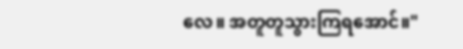လေ။ အတူတူသွားကြရအောင်။"